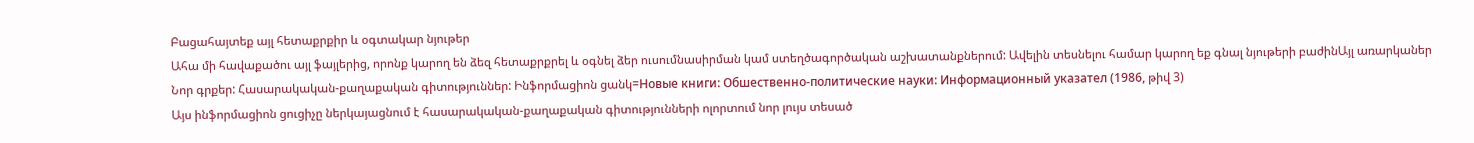Բացահայտեք այլ հետաքրքիր և օգտակար նյութեր
Ահա մի հավաքածու այլ ֆայլերից, որոնք կարող են ձեզ հետաքրքրել և օգնել ձեր ուսումնասիրման կամ ստեղծագործական աշխատանքներում: Ավելին տեսնելու համար կարող եք գնալ նյութերի բաժինԱյլ առարկաներ
Նոր գրքեր: Հասարակական-քաղաքական գիտություններ: Ինֆորմացիոն ցանկ=Новые книги: Обшественно-политические науки: Информационный указател (1986, թիվ 3)
Այս ինֆորմացիոն ցուցիչը ներկայացնում է հասարակական-քաղաքական գիտությունների ոլորտում նոր լույս տեսած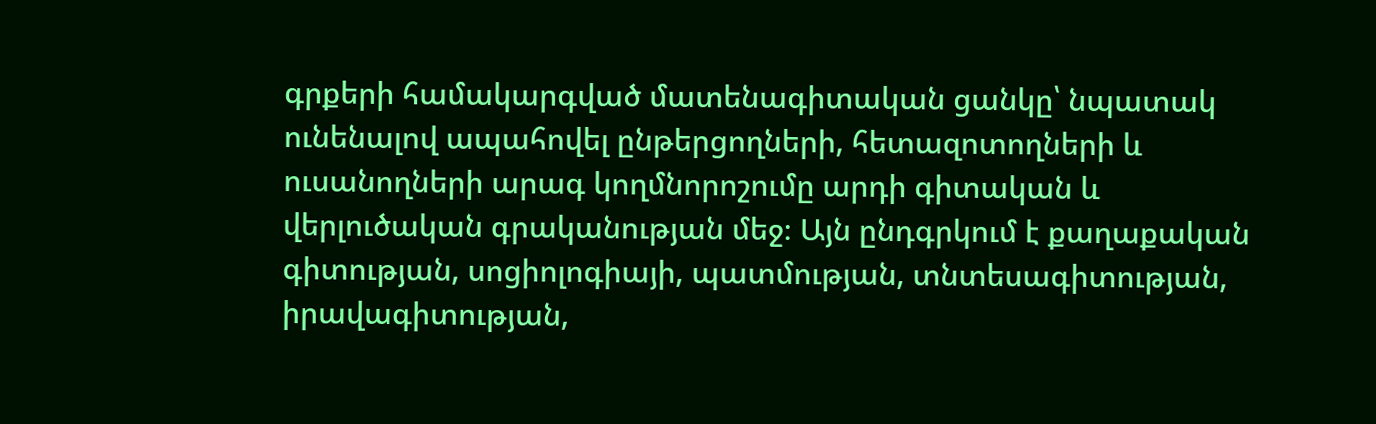գրքերի համակարգված մատենագիտական ցանկը՝ նպատակ ունենալով ապահովել ընթերցողների, հետազոտողների և ուսանողների արագ կողմնորոշումը արդի գիտական և վերլուծական գրականության մեջ։ Այն ընդգրկում է քաղաքական գիտության, սոցիոլոգիայի, պատմության, տնտեսագիտության, իրավագիտության,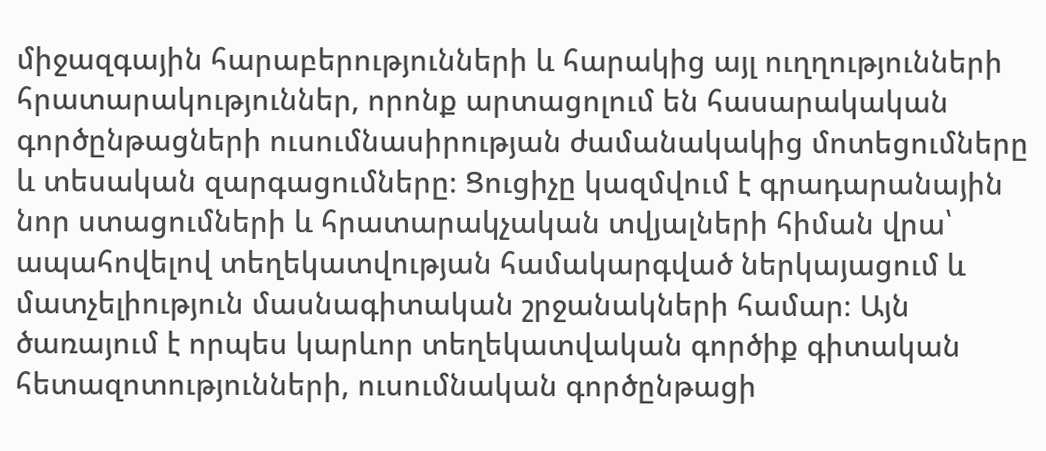միջազգային հարաբերությունների և հարակից այլ ուղղությունների հրատարակություններ, որոնք արտացոլում են հասարակական գործընթացների ուսումնասիրության ժամանակակից մոտեցումները և տեսական զարգացումները։ Ցուցիչը կազմվում է գրադարանային նոր ստացումների և հրատարակչական տվյալների հիման վրա՝ ապահովելով տեղեկատվության համակարգված ներկայացում և մատչելիություն մասնագիտական շրջանակների համար։ Այն ծառայում է որպես կարևոր տեղեկատվական գործիք գիտական հետազոտությունների, ուսումնական գործընթացի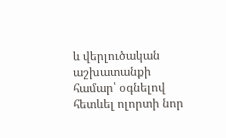և վերլուծական աշխատանքի համար՝ օգնելով հետևել ոլորտի նոր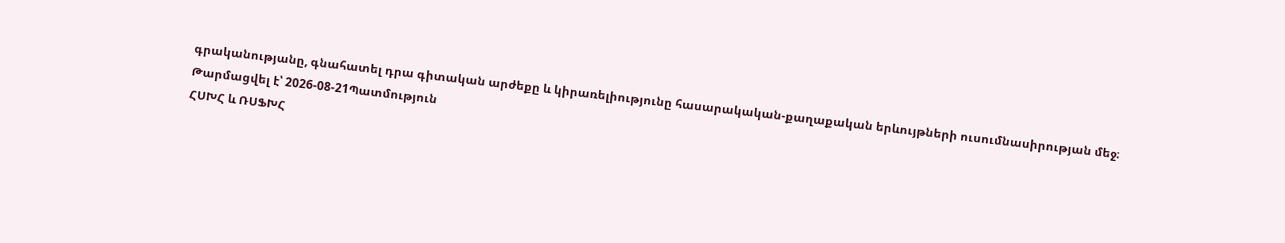գրականությանը, գնահատել դրա գիտական արժեքը և կիրառելիությունը հասարակական-քաղաքական երևույթների ուսումնասիրության մեջ։
Թարմացվել է՝ 2026-08-21Պատմություն
ՀՍԽՀ և ՌՍՖԽՀ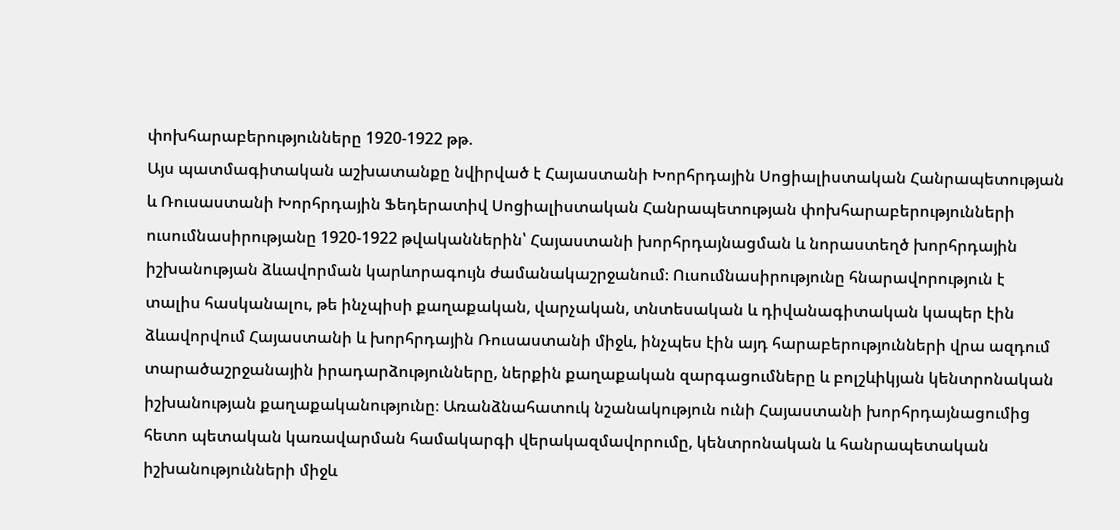փոխհարաբերությունները 1920-1922 թթ.
Այս պատմագիտական աշխատանքը նվիրված է Հայաստանի Խորհրդային Սոցիալիստական Հանրապետության և Ռուսաստանի Խորհրդային Ֆեդերատիվ Սոցիալիստական Հանրապետության փոխհարաբերությունների ուսումնասիրությանը 1920-1922 թվականներին՝ Հայաստանի խորհրդայնացման և նորաստեղծ խորհրդային իշխանության ձևավորման կարևորագույն ժամանակաշրջանում։ Ուսումնասիրությունը հնարավորություն է տալիս հասկանալու, թե ինչպիսի քաղաքական, վարչական, տնտեսական և դիվանագիտական կապեր էին ձևավորվում Հայաստանի և խորհրդային Ռուսաստանի միջև, ինչպես էին այդ հարաբերությունների վրա ազդում տարածաշրջանային իրադարձությունները, ներքին քաղաքական զարգացումները և բոլշևիկյան կենտրոնական իշխանության քաղաքականությունը։ Առանձնահատուկ նշանակություն ունի Հայաստանի խորհրդայնացումից հետո պետական կառավարման համակարգի վերակազմավորումը, կենտրոնական և հանրապետական իշխանությունների միջև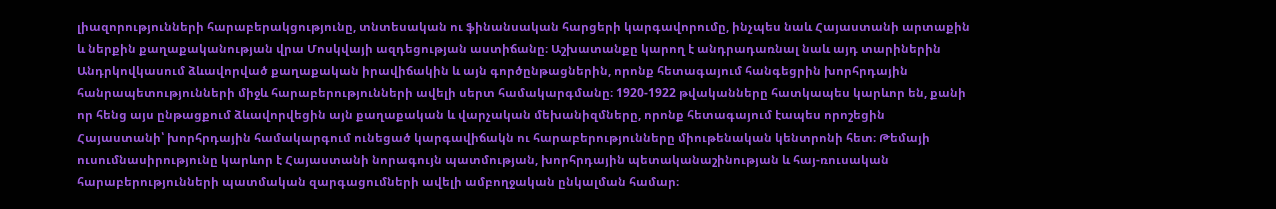լիազորությունների հարաբերակցությունը, տնտեսական ու ֆինանսական հարցերի կարգավորումը, ինչպես նաև Հայաստանի արտաքին և ներքին քաղաքականության վրա Մոսկվայի ազդեցության աստիճանը։ Աշխատանքը կարող է անդրադառնալ նաև այդ տարիներին Անդրկովկասում ձևավորված քաղաքական իրավիճակին և այն գործընթացներին, որոնք հետագայում հանգեցրին խորհրդային հանրապետությունների միջև հարաբերությունների ավելի սերտ համակարգմանը։ 1920-1922 թվականները հատկապես կարևոր են, քանի որ հենց այս ընթացքում ձևավորվեցին այն քաղաքական և վարչական մեխանիզմները, որոնք հետագայում էապես որոշեցին Հայաստանի՝ խորհրդային համակարգում ունեցած կարգավիճակն ու հարաբերությունները միութենական կենտրոնի հետ։ Թեմայի ուսումնասիրությունը կարևոր է Հայաստանի նորագույն պատմության, խորհրդային պետականաշինության և հայ-ռուսական հարաբերությունների պատմական զարգացումների ավելի ամբողջական ընկալման համար։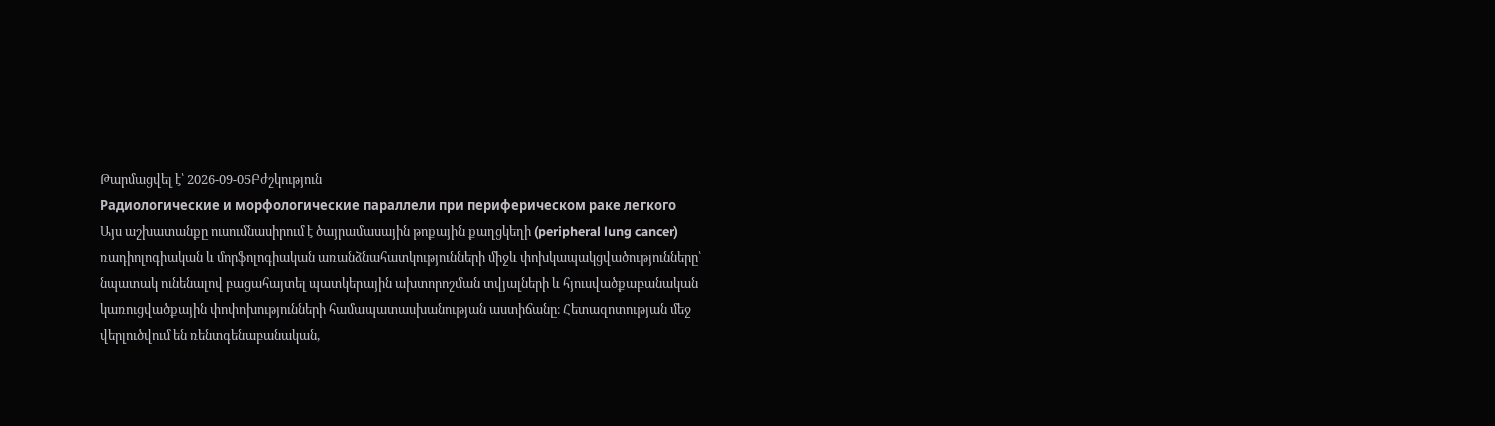Թարմացվել է՝ 2026-09-05Բժշկություն
Радиологические и морфологические параллели при периферическом paкe легкого
Այս աշխատանքը ուսումնասիրում է ծայրամասային թոքային քաղցկեղի (peripheral lung cancer) ռադիոլոգիական և մորֆոլոգիական առանձնահատկությունների միջև փոխկապակցվածությունները՝ նպատակ ունենալով բացահայտել պատկերային ախտորոշման տվյալների և հյուսվածքաբանական կառուցվածքային փոփոխությունների համապատասխանության աստիճանը։ Հետազոտության մեջ վերլուծվում են ռենտգենաբանական,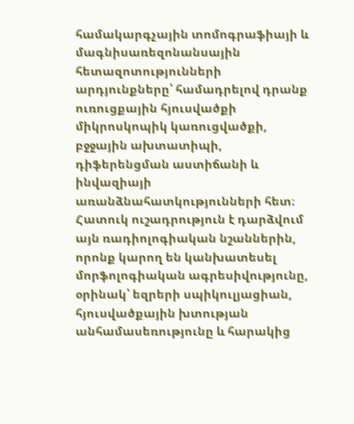համակարգչային տոմոգրաֆիայի և մագնիսառեզոնանսային հետազոտությունների արդյունքները՝ համադրելով դրանք ուռուցքային հյուսվածքի միկրոսկոպիկ կառուցվածքի, բջջային ախտատիպի, դիֆերենցման աստիճանի և ինվազիայի առանձնահատկությունների հետ։ Հատուկ ուշադրություն է դարձվում այն ռադիոլոգիական նշաններին, որոնք կարող են կանխատեսել մորֆոլոգիական ագրեսիվությունը, օրինակ՝ եզրերի սպիկուլյացիան, հյուսվածքային խտության անհամասեռությունը և հարակից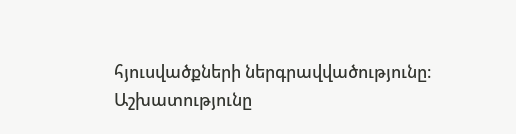հյուսվածքների ներգրավվածությունը։ Աշխատությունը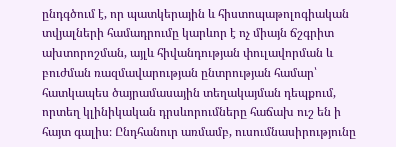ընդգծում է, որ պատկերային և հիստոպաթոլոգիական տվյալների համադրումը կարևոր է ոչ միայն ճշգրիտ ախտորոշման, այլև հիվանդության փուլավորման և բուժման ռազմավարության ընտրության համար՝ հատկապես ծայրամասային տեղակայման դեպքում, որտեղ կլինիկական դրսևորումները հաճախ ուշ են ի հայտ գալիս։ Ընդհանուր առմամբ, ուսումնասիրությունը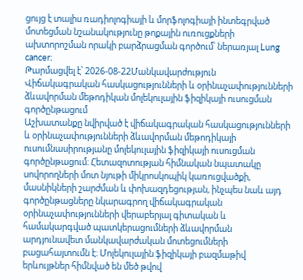ցույց է տալիս ռադիոլոգիայի և մորֆոլոգիայի ինտեգրված մոտեցման նշանակությունը թոքային ուռուցքների ախտորոշման որակի բարձրացման գործում՝ ներառյալ Lung cancer։
Թարմացվել է՝ 2026-08-22Մանկավարժություն
Վիճակագրական հասկացությունների և օրինաչափությունների ձևավորման մեթոդիկան մոլեկուլային ֆիզիկայի ուսուցման գործընթացում
Աշխատանքը նվիրված է վիճակագրական հասկացությունների և օրինաչափությունների ձևավորման մեթոդիկայի ուսումնասիրությանը մոլեկուլային ֆիզիկայի ուսուցման գործընթացում։ Հետազոտության հիմնական նպատակը սովորողների մոտ նյութի միկրոսկոպիկ կառուցվածքի, մասնիկների շարժման և փոխազդեցության, ինչպես նաև այդ գործընթացները նկարագրող վիճակագրական օրինաչափությունների վերաբերյալ գիտական և համակարգված պատկերացումների ձևավորման արդյունավետ մանկավարժական մոտեցումների բացահայտումն է։ Մոլեկուլային ֆիզիկայի բազմաթիվ երևույթներ հիմնված են մեծ թվով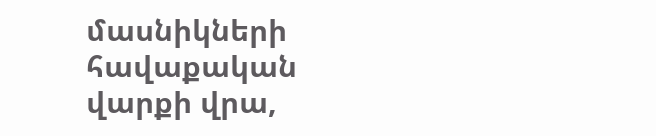մասնիկների հավաքական վարքի վրա,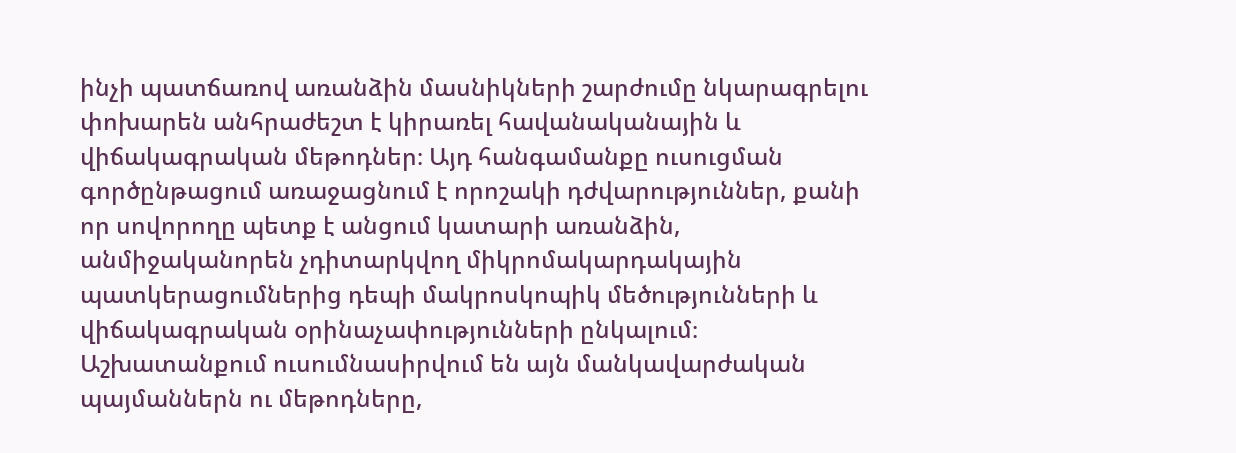ինչի պատճառով առանձին մասնիկների շարժումը նկարագրելու փոխարեն անհրաժեշտ է կիրառել հավանականային և վիճակագրական մեթոդներ։ Այդ հանգամանքը ուսուցման գործընթացում առաջացնում է որոշակի դժվարություններ, քանի որ սովորողը պետք է անցում կատարի առանձին, անմիջականորեն չդիտարկվող միկրոմակարդակային պատկերացումներից դեպի մակրոսկոպիկ մեծությունների և վիճակագրական օրինաչափությունների ընկալում։ Աշխատանքում ուսումնասիրվում են այն մանկավարժական պայմաններն ու մեթոդները,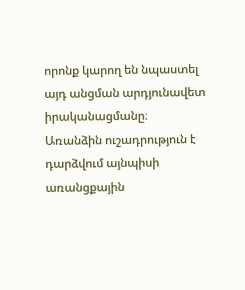որոնք կարող են նպաստել այդ անցման արդյունավետ իրականացմանը։ Առանձին ուշադրություն է դարձվում այնպիսի առանցքային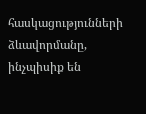հասկացությունների ձևավորմանը, ինչպիսիք են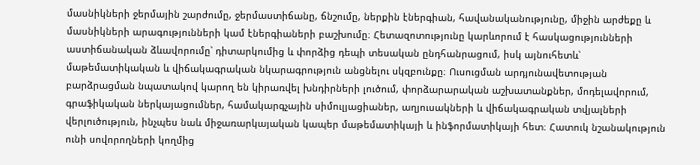մասնիկների ջերմային շարժումը, ջերմաստիճանը, ճնշումը, ներքին էներգիան, հավանականությունը, միջին արժեքը և մասնիկների արագությունների կամ էներգիաների բաշխումը։ Հետազոտությունը կարևորում է հասկացությունների աստիճանական ձևավորումը՝ դիտարկումից և փորձից դեպի տեսական ընդհանրացում, իսկ այնուհետև՝ մաթեմատիկական և վիճակագրական նկարագրություն անցնելու սկզբունքը։ Ուսուցման արդյունավետության բարձրացման նպատակով կարող են կիրառվել խնդիրների լուծում, փորձարարական աշխատանքներ, մոդելավորում, գրաֆիկական ներկայացումներ, համակարգչային սիմուլյացիաներ, աղյուսակների և վիճակագրական տվյալների վերլուծություն, ինչպես նաև միջառարկայական կապեր մաթեմատիկայի և ինֆորմատիկայի հետ։ Հատուկ նշանակություն ունի սովորողների կողմից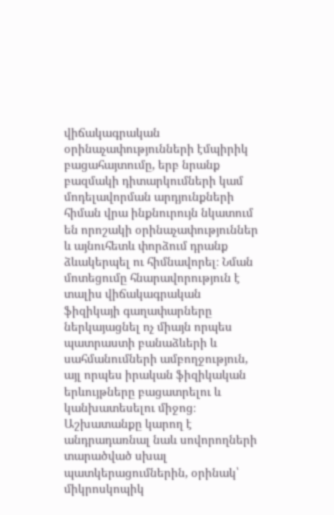վիճակագրական օրինաչափությունների էմպիրիկ բացահայտումը, երբ նրանք բազմակի դիտարկումների կամ մոդելավորման արդյունքների հիման վրա ինքնուրույն նկատում են որոշակի օրինաչափություններ և այնուհետև փորձում դրանք ձևակերպել ու հիմնավորել։ Նման մոտեցումը հնարավորություն է տալիս վիճակագրական ֆիզիկայի գաղափարները ներկայացնել ոչ միայն որպես պատրաստի բանաձևերի և սահմանումների ամբողջություն, այլ որպես իրական ֆիզիկական երևույթները բացատրելու և կանխատեսելու միջոց։ Աշխատանքը կարող է անդրադառնալ նաև սովորողների տարածված սխալ պատկերացումներին, օրինակ՝ միկրոսկոպիկ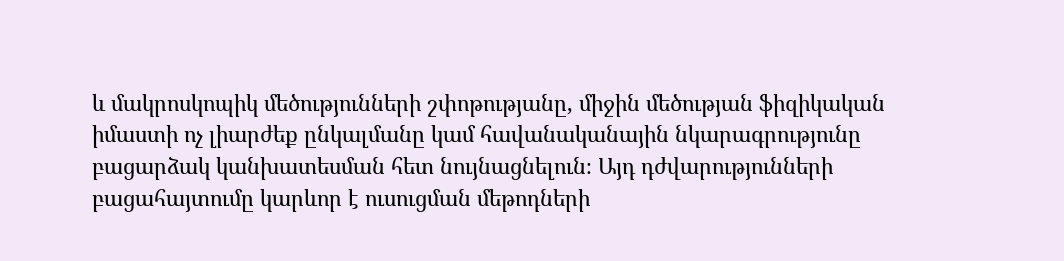և մակրոսկոպիկ մեծությունների շփոթությանը, միջին մեծության ֆիզիկական իմաստի ոչ լիարժեք ընկալմանը կամ հավանականային նկարագրությունը բացարձակ կանխատեսման հետ նույնացնելուն։ Այդ դժվարությունների բացահայտումը կարևոր է ուսուցման մեթոդների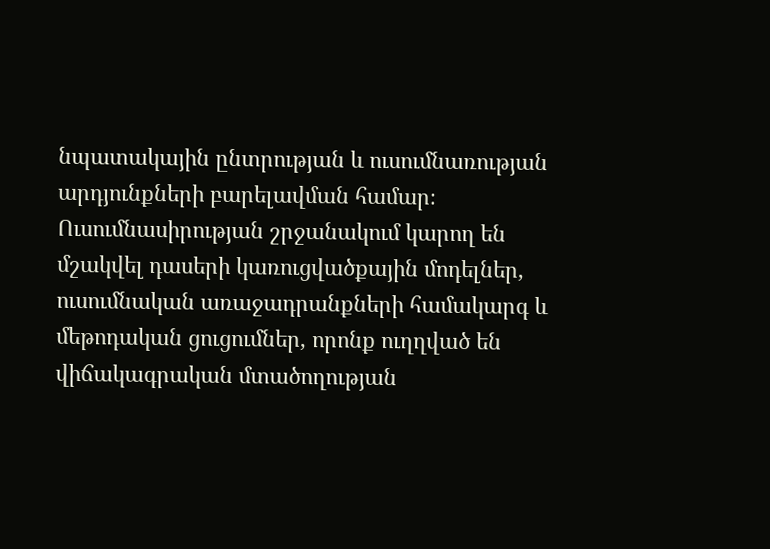նպատակային ընտրության և ուսումնառության արդյունքների բարելավման համար։ Ուսումնասիրության շրջանակում կարող են մշակվել դասերի կառուցվածքային մոդելներ, ուսումնական առաջադրանքների համակարգ և մեթոդական ցուցումներ, որոնք ուղղված են վիճակագրական մտածողության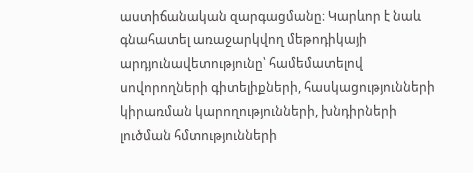աստիճանական զարգացմանը։ Կարևոր է նաև գնահատել առաջարկվող մեթոդիկայի արդյունավետությունը՝ համեմատելով սովորողների գիտելիքների, հասկացությունների կիրառման կարողությունների, խնդիրների լուծման հմտությունների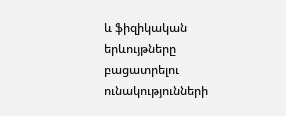և ֆիզիկական երևույթները բացատրելու ունակությունների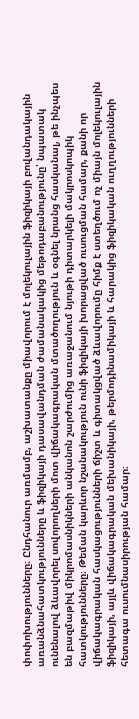փոփոխությունները։ Ընդհանուր առմամբ, աշխատանքը միավորում է մոլեկուլային ֆիզիկայի բովանդակային առանձնահատկությունները և ֆիզիկայի դասավանդման ժամանակակից մեթոդաբանությունը՝ նպատակ ունենալով ձևավորել սովորողների մոտ վիճակագրական մտածողություն և օգնել նրանց հասկանալ, թե ինչպես են բազմաթիվ միկրոմասնիկների անկանոն շարժումից առաջանում նյութի դիտարկելի մակրոսկոպիկ հատկությունները։ Թեման կարևոր նշանակություն ունի ֆիզիկայի խորացված ուսուցման համար, քանի որ վիճակագրական հասկացությունների ճիշտ և գիտակցված ձևավորումը հիմք է ստեղծում ոչ միայն մոլեկուլային ֆիզիկայի, այլև վիճակագրական մեխանիկայի, թերմոդինամիկայի և հարակից ֆիզիկական ուղղությունների հետագա ուսումնասիրության համար։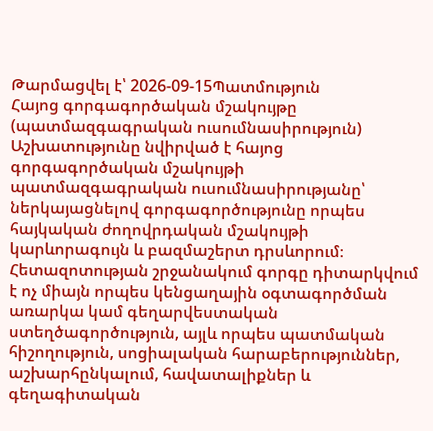Թարմացվել է՝ 2026-09-15Պատմություն
Հայոց գորգագործական մշակույթը (պատմազգագրական ուսումնասիրություն)
Աշխատությունը նվիրված է հայոց գորգագործական մշակույթի պատմազգագրական ուսումնասիրությանը՝ ներկայացնելով գորգագործությունը որպես հայկական ժողովրդական մշակույթի կարևորագույն և բազմաշերտ դրսևորում։ Հետազոտության շրջանակում գորգը դիտարկվում է ոչ միայն որպես կենցաղային օգտագործման առարկա կամ գեղարվեստական ստեղծագործություն, այլև որպես պատմական հիշողություն, սոցիալական հարաբերություններ, աշխարհընկալում, հավատալիքներ և գեղագիտական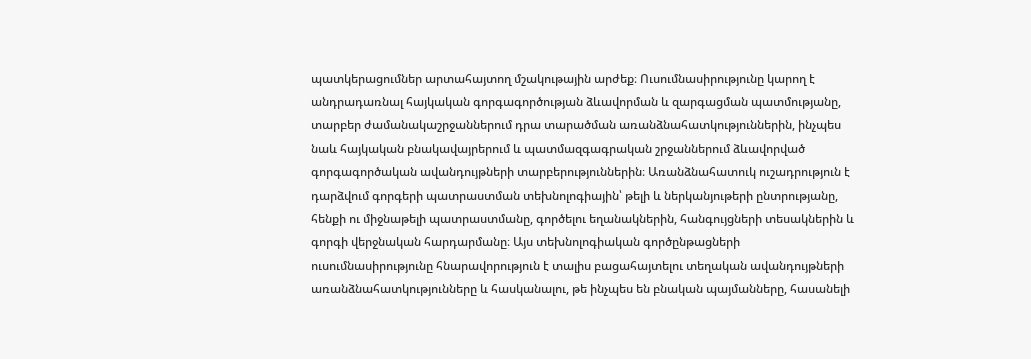պատկերացումներ արտահայտող մշակութային արժեք։ Ուսումնասիրությունը կարող է անդրադառնալ հայկական գորգագործության ձևավորման և զարգացման պատմությանը, տարբեր ժամանակաշրջաններում դրա տարածման առանձնահատկություններին, ինչպես նաև հայկական բնակավայրերում և պատմազգագրական շրջաններում ձևավորված գորգագործական ավանդույթների տարբերություններին։ Առանձնահատուկ ուշադրություն է դարձվում գորգերի պատրաստման տեխնոլոգիային՝ թելի և ներկանյութերի ընտրությանը, հենքի ու միջնաթելի պատրաստմանը, գործելու եղանակներին, հանգույցների տեսակներին և գորգի վերջնական հարդարմանը։ Այս տեխնոլոգիական գործընթացների ուսումնասիրությունը հնարավորություն է տալիս բացահայտելու տեղական ավանդույթների առանձնահատկությունները և հասկանալու, թե ինչպես են բնական պայմանները, հասանելի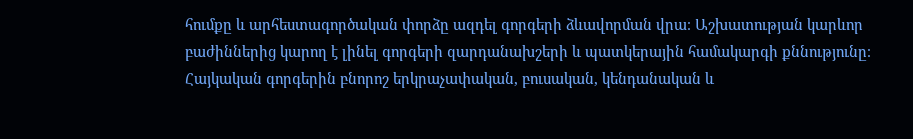հումքը և արհեստագործական փորձը ազդել գորգերի ձևավորման վրա։ Աշխատության կարևոր բաժիններից կարող է լինել գորգերի զարդանախշերի և պատկերային համակարգի քննությունը։ Հայկական գորգերին բնորոշ երկրաչափական, բուսական, կենդանական և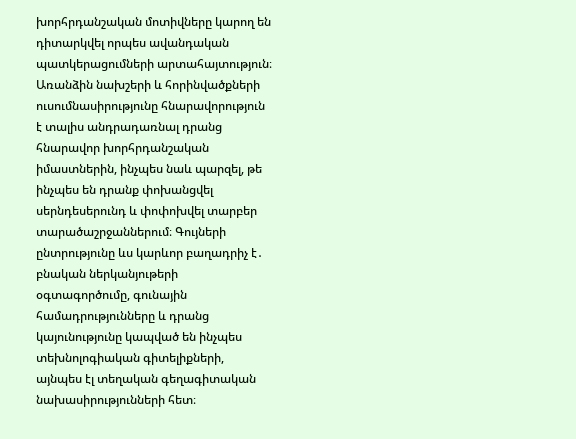խորհրդանշական մոտիվները կարող են դիտարկվել որպես ավանդական պատկերացումների արտահայտություն։ Առանձին նախշերի և հորինվածքների ուսումնասիրությունը հնարավորություն է տալիս անդրադառնալ դրանց հնարավոր խորհրդանշական իմաստներին, ինչպես նաև պարզել, թե ինչպես են դրանք փոխանցվել սերնդեսերունդ և փոփոխվել տարբեր տարածաշրջաններում։ Գույների ընտրությունը ևս կարևոր բաղադրիչ է․ բնական ներկանյութերի օգտագործումը, գունային համադրությունները և դրանց կայունությունը կապված են ինչպես տեխնոլոգիական գիտելիքների, այնպես էլ տեղական գեղագիտական նախասիրությունների հետ։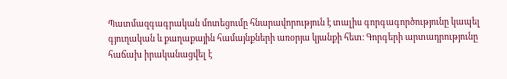Պատմազգագրական մոտեցումը հնարավորություն է տալիս գորգագործությունը կապել գյուղական և քաղաքային համայնքների առօրյա կյանքի հետ։ Գորգերի արտադրությունը հաճախ իրականացվել է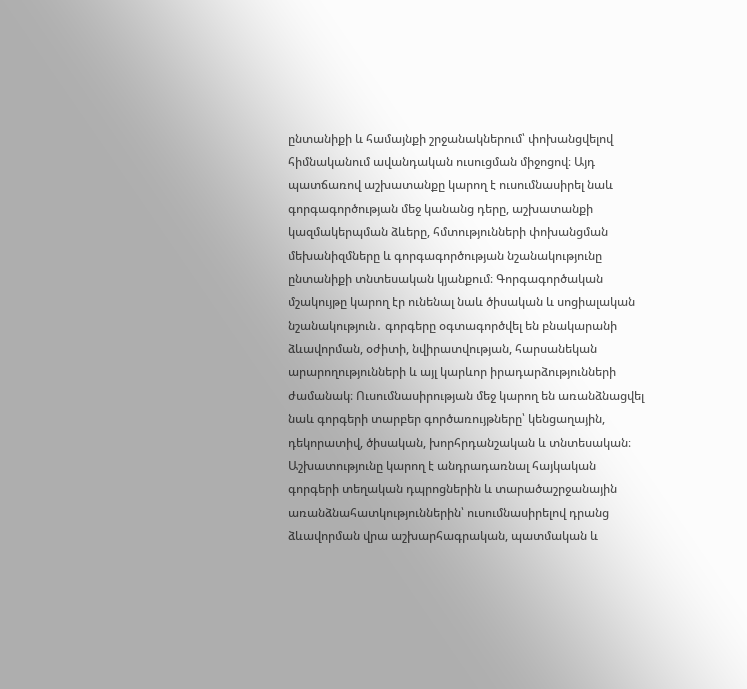ընտանիքի և համայնքի շրջանակներում՝ փոխանցվելով հիմնականում ավանդական ուսուցման միջոցով։ Այդ պատճառով աշխատանքը կարող է ուսումնասիրել նաև գորգագործության մեջ կանանց դերը, աշխատանքի կազմակերպման ձևերը, հմտությունների փոխանցման մեխանիզմները և գորգագործության նշանակությունը ընտանիքի տնտեսական կյանքում։ Գորգագործական մշակույթը կարող էր ունենալ նաև ծիսական և սոցիալական նշանակություն․ գորգերը օգտագործվել են բնակարանի ձևավորման, օժիտի, նվիրատվության, հարսանեկան արարողությունների և այլ կարևոր իրադարձությունների ժամանակ։ Ուսումնասիրության մեջ կարող են առանձնացվել նաև գորգերի տարբեր գործառույթները՝ կենցաղային, դեկորատիվ, ծիսական, խորհրդանշական և տնտեսական։ Աշխատությունը կարող է անդրադառնալ հայկական գորգերի տեղական դպրոցներին և տարածաշրջանային առանձնահատկություններին՝ ուսումնասիրելով դրանց ձևավորման վրա աշխարհագրական, պատմական և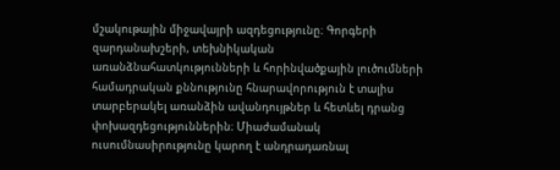մշակութային միջավայրի ազդեցությունը։ Գորգերի զարդանախշերի, տեխնիկական առանձնահատկությունների և հորինվածքային լուծումների համադրական քննությունը հնարավորություն է տալիս տարբերակել առանձին ավանդույթներ և հետևել դրանց փոխազդեցություններին։ Միաժամանակ ուսումնասիրությունը կարող է անդրադառնալ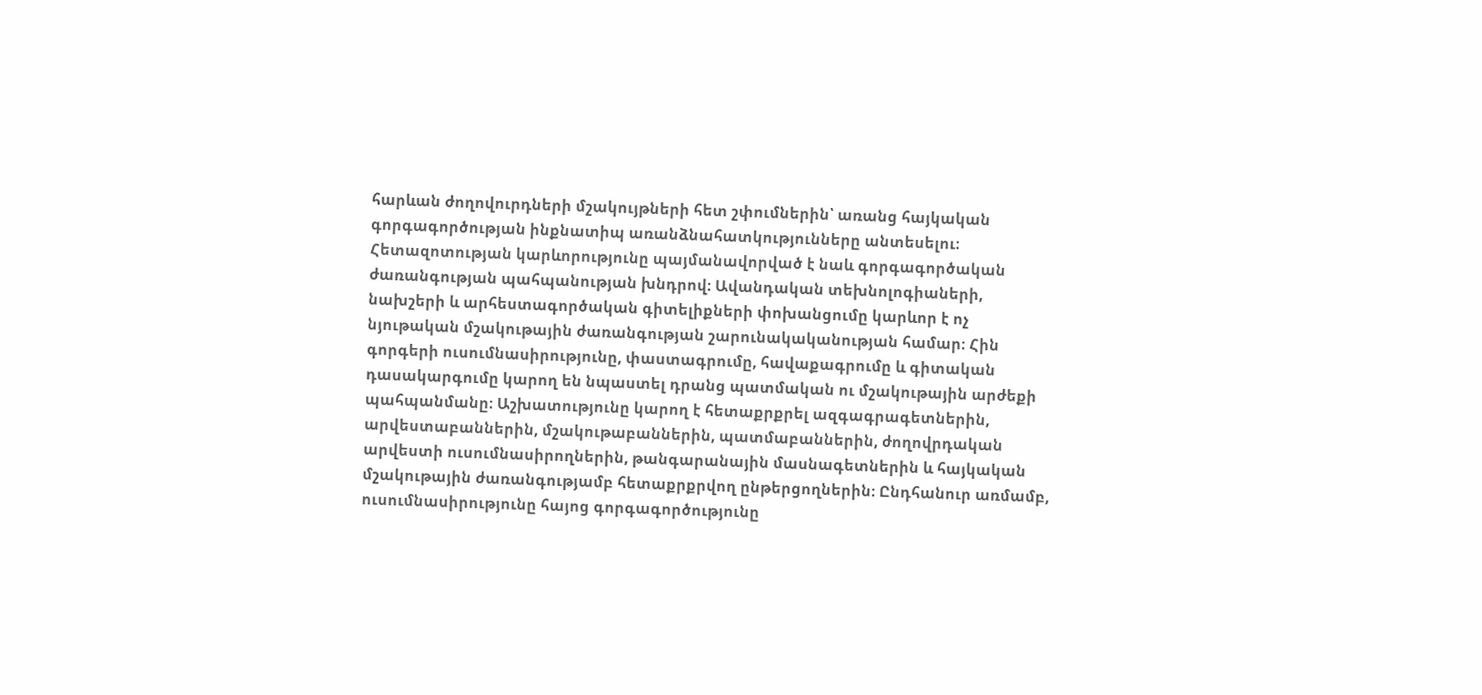հարևան ժողովուրդների մշակույթների հետ շփումներին՝ առանց հայկական գորգագործության ինքնատիպ առանձնահատկությունները անտեսելու։ Հետազոտության կարևորությունը պայմանավորված է նաև գորգագործական ժառանգության պահպանության խնդրով։ Ավանդական տեխնոլոգիաների, նախշերի և արհեստագործական գիտելիքների փոխանցումը կարևոր է ոչ նյութական մշակութային ժառանգության շարունակականության համար։ Հին գորգերի ուսումնասիրությունը, փաստագրումը, հավաքագրումը և գիտական դասակարգումը կարող են նպաստել դրանց պատմական ու մշակութային արժեքի պահպանմանը։ Աշխատությունը կարող է հետաքրքրել ազգագրագետներին, արվեստաբաններին, մշակութաբաններին, պատմաբաններին, ժողովրդական արվեստի ուսումնասիրողներին, թանգարանային մասնագետներին և հայկական մշակութային ժառանգությամբ հետաքրքրվող ընթերցողներին։ Ընդհանուր առմամբ, ուսումնասիրությունը հայոց գորգագործությունը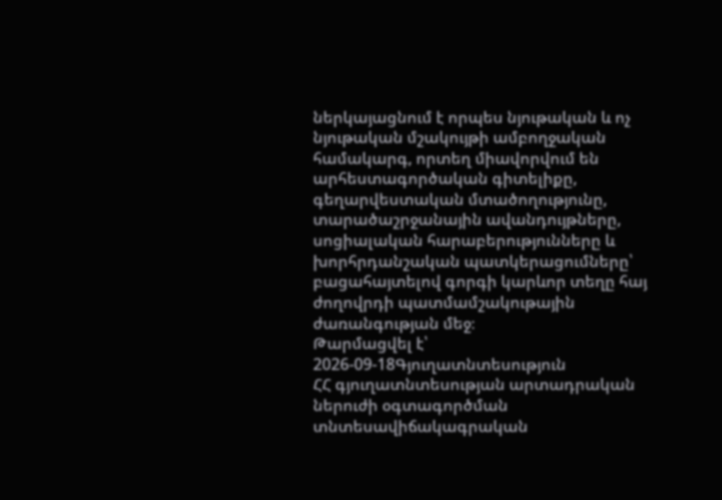ներկայացնում է որպես նյութական և ոչ նյութական մշակույթի ամբողջական համակարգ, որտեղ միավորվում են արհեստագործական գիտելիքը, գեղարվեստական մտածողությունը, տարածաշրջանային ավանդույթները, սոցիալական հարաբերությունները և խորհրդանշական պատկերացումները՝ բացահայտելով գորգի կարևոր տեղը հայ ժողովրդի պատմամշակութային ժառանգության մեջ։
Թարմացվել է՝ 2026-09-18Գյուղատնտեսություն
ՀՀ գյուղատնտեսության արտադրական ներուժի օգտագործման տնտեսավիճակագրական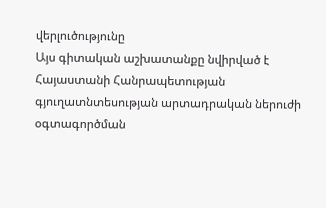վերլուծությունը
Այս գիտական աշխատանքը նվիրված է Հայաստանի Հանրապետության գյուղատնտեսության արտադրական ներուժի օգտագործման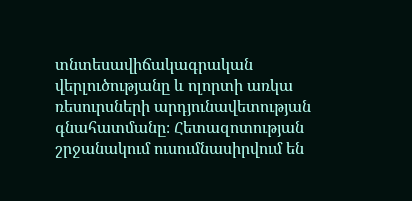տնտեսավիճակագրական վերլուծությանը և ոլորտի առկա ռեսուրսների արդյունավետության գնահատմանը։ Հետազոտության շրջանակում ուսումնասիրվում են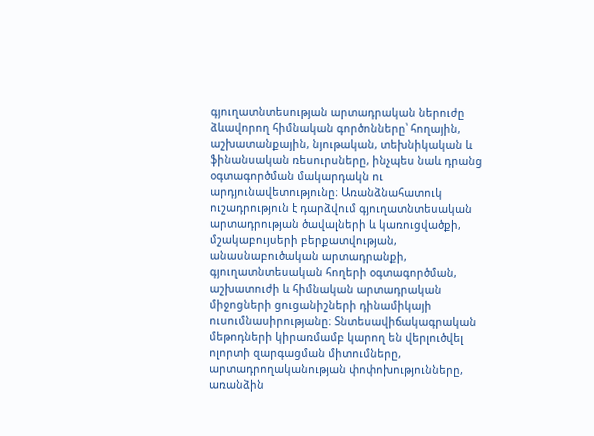գյուղատնտեսության արտադրական ներուժը ձևավորող հիմնական գործոնները՝ հողային, աշխատանքային, նյութական, տեխնիկական և ֆինանսական ռեսուրսները, ինչպես նաև դրանց օգտագործման մակարդակն ու արդյունավետությունը։ Առանձնահատուկ ուշադրություն է դարձվում գյուղատնտեսական արտադրության ծավալների և կառուցվածքի, մշակաբույսերի բերքատվության, անասնաբուծական արտադրանքի, գյուղատնտեսական հողերի օգտագործման, աշխատուժի և հիմնական արտադրական միջոցների ցուցանիշների դինամիկայի ուսումնասիրությանը։ Տնտեսավիճակագրական մեթոդների կիրառմամբ կարող են վերլուծվել ոլորտի զարգացման միտումները, արտադրողականության փոփոխությունները, առանձին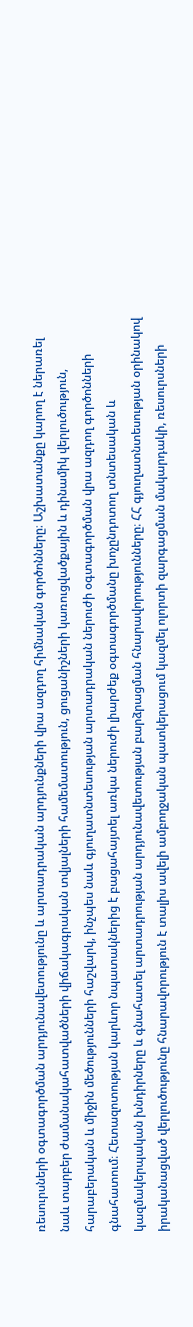ռեսուրսների օգտագործման արդյունավետությունը և արտադրական արդյունքների վրա ազդող հիմնական գործոնները։ Աշխատանքը կարող է ներառել նաև տարբեր ժամանակահատվածների վիճակագրական տվյալների համեմատություն, ցուցանիշների կառուցվածքային և դինամիկ վերլուծություն, հարաբերական և միջին մեծությունների հաշվարկ, ինչպես նաև գյուղատնտեսության արտադրական ներուժի օգտագործման վրա ազդող գործոնների գնահատում։ Հետազոտության կարևոր նպատակներից է բացահայտել առկա ներուժի լիարժեք օգտագործմանը խոչընդոտող տնտեսական և կազմակերպական խնդիրները և գնահատել արտադրության արդյունավետության բարձրացման հնարավորությունները։ ՀՀ գյուղատնտեսության օրինակով իրականացված վերլուծությունը հնարավորություն է տալիս ավելի ամբողջական պատկերացում կազմել ոլորտի զարգացման մակարդակի, ռեսուրսների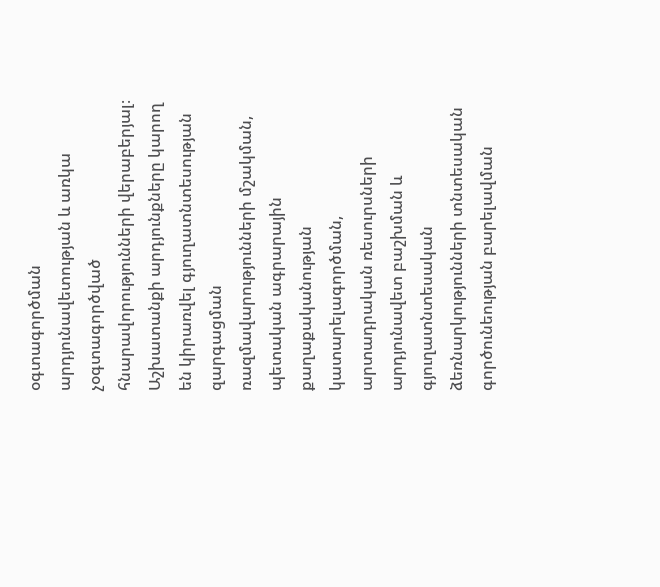օգտագործման արդյունավետության և առկա չօգտագործված հնարավորությունների վերաբերյալ։ Աշխատանքի արդյունքները կարող են կիրառվել գյուղատնտեսության զարգացման ռազմավարությունների մշակման, պետական ագրարային քաղաքականության կատարելագործման, արտադրական ռեսուրսների արդյունավետ բաշխման և գյուղատնտեսական ձեռնարկությունների տնտեսական գործունեության բարելավման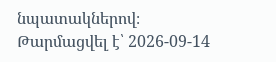նպատակներով։
Թարմացվել է՝ 2026-09-14